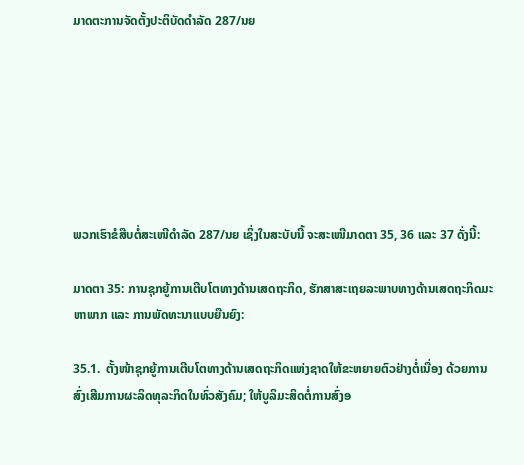ມາດຕະການຈັດຕັ້ງປະຕິບັດດຳລັດ 287/ນຍ







ພວກເຮົາຂໍສືບຕໍ່ສະເໜີດຳລັດ 287/ນຍ ເຊິ່ງໃນສະບັບນີ້ ຈະສະເໜີມາດຕາ 35, 36 ແລະ 37 ດັ່ງນີ້:

ມາດຕາ 35: ການຊຸກຍູ້ການເຕີບໂຕທາງດ້ານເສດຖະກິດ, ຮັກສາສະເຖຍລະພາບທາງດ້ານເສດຖະກິດມະ ຫາພາກ ແລະ ການພັດທະນາແບບຍືນຍົງ:

35.1.  ຕັ້ງໜ້າຊຸກຍູ້ການເຕີບໂຕທາງດ້ານເສດຖະກິດແຫ່ງຊາດໃຫ້ຂະຫຍາຍຕົວຢ່າງຕໍ່ເນື່ອງ ດ້ວຍການສົ່ງເສີມການຜະລິດທຸລະກິດໃນທົ່ວສັງຄົມ; ໃຫ້ບູລິມະສິດຕໍ່ການສົ່ງອ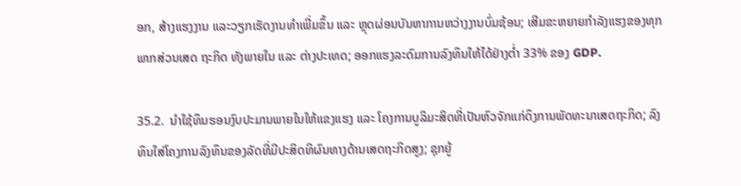ອກ, ສ້າງແຮງງານ ແລະວຽກເຮັດງານທຳເພີ່ມຂຶ້ນ ແລະ ຫຼຸດຜ່ອນບັນຫາການຫວ່າງງານບົ່ມຊ້ອນ; ເສີມຂະຫຍາຍກຳລັງແຮງຂອງທຸກພາກສ່ວນເສດ ຖະກິດ ທັງພາຍໃນ ແລະ ຕ່າງປະເທດ; ອອກແຮງລະດົມການລົງທຶນໃຫ້ໄດ້ຢ່າງຕ່ຳ 33% ຂອງ GDP.

35.2.  ນຳໃຊ້ທຶນຮອນງົບປະມານພາຍໃນໃຫ້ແຂງແຮງ ແລະ ໂຄງການບູລິມະສິດທີ່ເປັນຫົວຈັກແກ່ດຶງການພັດທະນາເສດຖະກິດ; ລົງທຶນໃສ່ໂຄງການລົງທຶນຂອງລັດທີ່ມີປະສິດທິຜົນທາງດ້ານເສດຖະກິດສູງ; ຊຸກຍູ້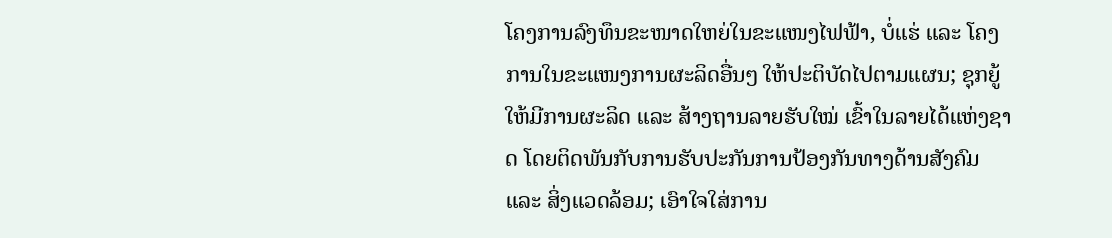ໂຄງການລົງທຶນຂະໜາດໃຫຍ່ໃນຂະແໜງໄຟຟ້າ, ບໍ່ແຮ່ ແລະ ໂຄງການໃນຂະແໜງການຜະລິດອື່ນໆ ໃຫ້ປະຕິບັດໄປຕາມແຜນ; ຊຸກຍູ້ໃຫ້ມີການຜະລິດ ແລະ ສ້າງຖານລາຍຮັບໃໝ່ ເຂົ້າໃນລາຍໄດ້ແຫ່ງຊາດ ໂດຍຕິດພັນກັບການຮັບປະກັນການປ້ອງກັນທາງດ້ານສັງຄົມ ແລະ ສິ່ງແວດລ້ອມ; ເອົາໃຈໃສ່ການ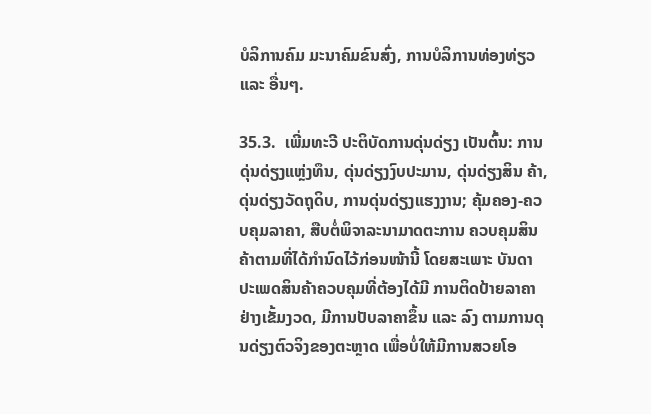ບໍລິການຄົມ ມະນາຄົມຂົນສົ່ງ, ການບໍລິການທ່ອງທ່ຽວ ແລະ ອື່ນໆ.

35.3.  ເພີ່ມທະວີ ປະຕິບັດການດຸ່ນດ່ຽງ ເປັນຕົ້ນ: ການດຸ່ນດ່ຽງແຫຼ່ງທຶນ, ດຸ່ນດ່ຽງງົບປະມານ, ດຸ່ນດ່ຽງສິນ ຄ້າ, ດຸ່ນດ່ຽງວັດຖຸດິບ, ການດຸ່ນດ່ຽງແຮງງານ; ຄຸ້ມຄອງ-ຄວບຄຸມລາຄາ, ສືບຕໍ່ພິຈາລະນາມາດຕະການ ຄວບຄຸມສິນຄ້າຕາມທີ່ໄດ້ກຳນົດໄວ້ກ່ອນໜ້ານີ້ ໂດຍສະເພາະ ບັນດາປະເພດສິນຄ້າຄວບຄຸມທີ່ຕ້ອງໄດ້ມີ ການຕິດປ້າຍລາຄາຢ່າງເຂັ້ມງວດ, ມີການປັບລາຄາຂຶ້ນ ແລະ ລົງ ຕາມການດຸນດ່ຽງຕົວຈິງຂອງຕະຫຼາດ ເພື່ອບໍ່ໃຫ້ມີການສວຍໂອ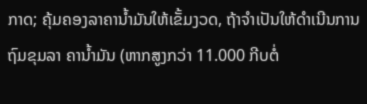ກາດ; ຄຸ້ມຄອງລາຄານ້ຳມັນໃຫ້ເຂັ້ມງວດ, ຖ້າຈຳເປັນໃຫ້ດຳເນີນການຖົມຂຸມລາ ຄານ້ຳມັນ (ຫາກສູງກວ່າ 11.000 ກີບຕໍ່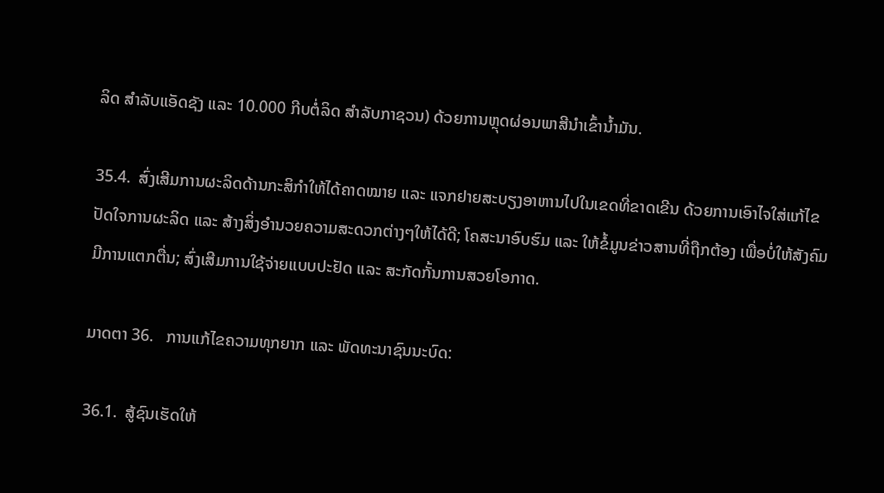ລິດ ສຳລັບແອັດຊັງ ແລະ 10.000 ກີບຕໍ່ລິດ ສຳລັບກາຊວນ) ດ້ວຍການຫຼຸດຜ່ອນພາສີນຳເຂົ້ານ້ຳມັນ.

35.4.  ສົ່ງເສີມການຜະລິດດ້ານກະສິກຳໃຫ້ໄດ້ຄາດໝາຍ ແລະ ແຈກຢາຍສະບຽງອາຫານໄປໃນເຂດທີ່ຂາດເຂີນ ດ້ວຍການເອົາໄຈໃສ່ແກ້ໄຂປັດໃຈການຜະລິດ ແລະ ສ້າງສິ່ງອຳນວຍຄວາມສະດວກຕ່າງໆໃຫ້ໄດ້ດີ; ໂຄສະນາອົບຮົມ ແລະ ໃຫ້ຂໍ້ມູນຂ່າວສານທີ່ຖືກຕ້ອງ ເພື່ອບໍ່ໃຫ້ສັງຄົມມີການແຕກຕື່ນ; ສົ່ງເສີມການໃຊ້ຈ່າຍແບບປະຢັດ ແລະ ສະກັດກັ້ນການສວຍໂອກາດ.

ມາດຕາ 36.   ການແກ້ໄຂຄວາມທຸກຍາກ ແລະ ພັດທະນາຊົນນະບົດ:

36.1.  ສູ້ຊົນເຮັດໃຫ້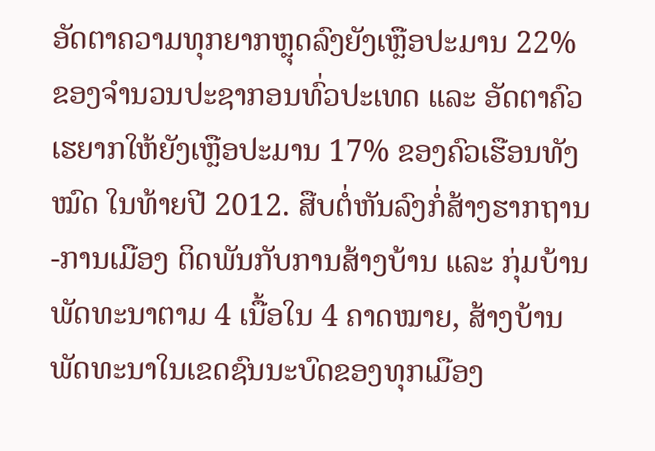ອັດຕາຄວາມທຸກຍາກຫຼຸດລົງຍັງເຫຼືອປະມານ 22% ຂອງຈຳນວນປະຊາກອນທົ່ວປະເທດ ແລະ ອັດຕາຄົວເຮຍາກໃຫ້ຍັງເຫຼືອປະມານ 17% ຂອງຄົວເຮືອນທັງໝົດ ໃນທ້າຍປີ 2012. ສືບຕໍ່ຫັນລົງກໍ່ສ້າງຮາກຖານ-ການເມືອງ ຕິດພັນກັບການສ້າງບ້ານ ແລະ ກຸ່ມບ້ານພັດທະນາຕາມ 4 ເນື້ອໃນ 4 ຄາດໝາຍ, ສ້າງບ້ານພັດທະນາໃນເຂດຊົນນະບົດຂອງທຸກເມືອງ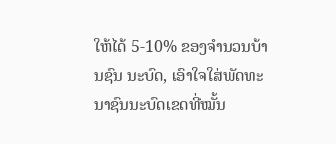ໃຫ້ໄດ້ 5-10% ຂອງຈຳນວນບ້ານຊົນ ນະບົດ, ເອົາໃຈໃສ່ພັດທະນາຊົນນະບົດເຂດທີ່ໝັ້ນ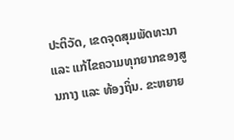ປະຕິວັດ, ເຂດຈຸດສຸມພັດທະນາ ແລະ ແກ້ໄຂຄວາມທຸກຍາກຂອງສູນກາງ ແລະ ທ້ອງຖິ່ນ. ຂະຫຍາຍ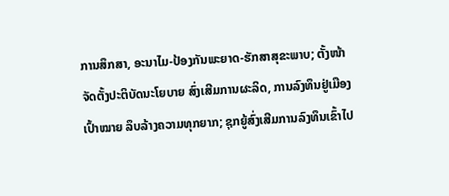ການສຶກສາ, ອະນາໄມ-ປ້ອງກັນພະຍາດ-ຮັກສາສຸຂະພາບ; ຕັ້ງໜ້າຈັດຕັ້ງປະຕິບັດນະໂຍບາຍ ສົ່ງເສີມການຜະລິດ, ການລົງທຶນຢູ່ເມືອງເປົ້າໝາຍ ລຶບລ້າງຄວາມທຸກຍາກ; ຊຸກຍູ້ສົ່ງເສີມການລົງທຶນເຂົ້າໄປ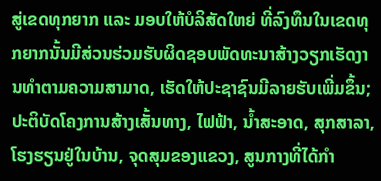ສູ່ເຂດທຸກຍາກ ແລະ ມອບໃຫ້ບໍລິສັດໃຫຍ່ ທີ່ລົງທຶນໃນເຂດທຸກຍາກນັ້ນມີສ່ວນຮ່ວມຮັບຜິດຊອບພັດທະນາສ້າງວຽກເຮັດງານທຳຕາມຄວາມສາມາດ, ເຮັດໃຫ້ປະຊາຊົນມີລາຍຮັບເພີ່ມຂຶ້ນ; ປະຕິບັດໂຄງການສ້າງເສັ້ນທາງ, ໄຟຟ້າ, ນ້ຳສະອາດ, ສຸກສາລາ, ໂຮງຮຽນຢູ່ໃນບ້ານ, ຈຸດສຸມຂອງແຂວງ, ສູນກາງທີ່ໄດ້ກຳ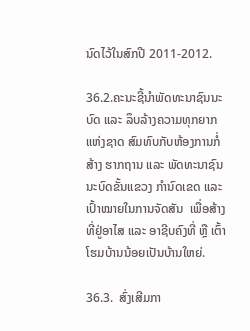ນົດໄວ້ໃນສົກປີ 2011-2012.

36.2.ຄະນະຊີ້ນຳພັດທະນາຊົນນະບົດ ແລະ ລຶບລ້າງຄວາມທຸກຍາກແຫ່ງຊາດ ສົມທົບກັບຫ້ອງການກໍ່ສ້າງ ຮາກຖານ ແລະ ພັດທະນາຊົນນະບົດຂັ້ນແຂວງ ກຳນົດເຂດ ແລະ ເປົ້າໝາຍໃນການຈັດສັນ  ເພື່ອສ້າງທີ່ຢູ່ອາໄສ ແລະ ອາຊີບຄົງທີ່ ຫຼື ເຕົ້າໂຮມບ້ານນ້ອຍເປັນບ້ານໃຫຍ່.

36.3.  ສົ່ງເສີມກາ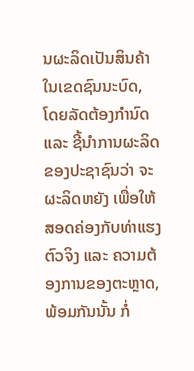ນຜະລິດເປັນສິນຄ້າໃນເຂດຊົນນະບົດ, ໂດຍລັດຕ້ອງກຳນົດ ແລະ ຊີ້ນຳການຜະລິດຂອງປະຊາຊົນວ່າ ຈະຜະລິດຫຍັງ ເພື່ອໃຫ້ສອດຄ່ອງກັບທ່າແຮງຕົວຈິງ ແລະ ຄວາມຕ້ອງການຂອງຕະຫຼາດ, ພ້ອມກັນນັ້ນ ກໍ່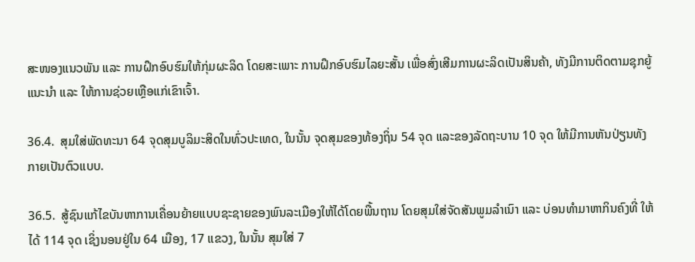ສະໜອງແນວພັນ ແລະ ການຝຶກອົບຮົມໃຫ້ກຸ່ມຜະລິດ ໂດຍສະເພາະ ການຝຶກອົບຮົມໄລຍະສັ້ນ ເພື່ອສົ່ງເສີມການຜະລິດເປັນສິນຄ້າ, ທັງມີການຕິດຕາມຊຸກຍູ້ ແນະນຳ ແລະ ໃຫ້ການຊ່ວຍເຫຼືອແກ່ເຂົາເຈົ້າ.

36.4.  ສຸມໃສ່ພັດທະນາ 64 ຈຸດສຸມບູລິມະສິດໃນທົ່ວປະເທດ, ໃນນັ້ນ ຈຸດສຸມຂອງທ້ອງຖິ່ນ 54 ຈຸດ ແລະຂອງລັດຖະບານ 10 ຈຸດ ໃຫ້ມີການຫັນປ່ຽນທັງກາຍເປັນຕົວແບບ.

36.5.  ສູ້ຊົນແກ້ໄຂບັນຫາການເຄື່ອນຍ້າຍແບບຊະຊາຍຂອງພົນລະເມືອງໃຫ້ໄດ້ໂດຍພື້ນຖານ ໂດຍສຸມໃສ່ຈັດສັນພູມລຳເນົາ ແລະ ບ່ອນທຳມາຫາກິນຄົງທີ່ ໃຫ້ໄດ້ 114 ຈຸດ ເຊິ່ງນອນຢູ່ໃນ 64 ເມືອງ, 17 ແຂວງ, ໃນນັ້ນ ສຸມໃສ່ 7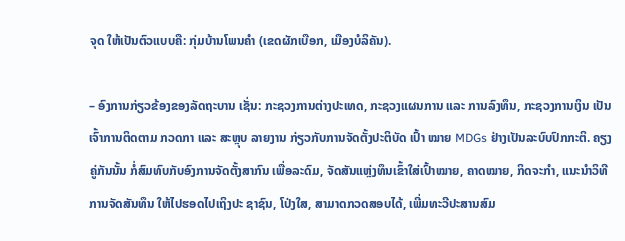ຈຸດ ໃຫ້ເປັນຕົວແບບຄື: ກຸ່ມບ້ານໂພນຄຳ (ເຂດຜັກເບືອກ, ເມືອງບໍລິຄັນ).

– ອົງການກ່ຽວຂ້ອງຂອງລັດຖະບານ ເຊັ່ນ: ກະຊວງການຕ່າງປະເທດ, ກະຊວງແຜນການ ແລະ ການລົງທຶນ, ກະຊວງການເງິນ ເປັນເຈົ້າການຕິດຕາມ ກວດກາ ແລະ ສະຫຼຸບ ລາຍງານ ກ່ຽວກັບການຈັດຕັ້ງປະຕິບັດ ເປົ້າ ໝາຍ MDGs ຢ່າງເປັນລະບົບປົກກະຕິ. ຄຽງຄູ່ກັນນັ້ນ ກໍ່ສົມທົບກັບອົງການຈັດຕັ້ງສາກົນ ເພື່ອລະດົມ, ຈັດສັນແຫຼ່ງທຶນເຂົ້າໃສ່ເປົ້າໝາຍ, ຄາດໝາຍ, ກິດຈະກຳ, ແນະນຳວິທີການຈັດສັນທຶນ ໃຫ້ໄປຮອດໄປເຖິງປະ ຊາຊົນ, ໂປ່ງໃສ, ສາມາດກວດສອບໄດ້, ເພີ່ມທະວີປະສານສົມ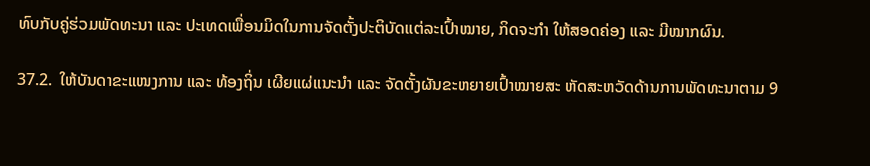ທົບກັບຄູ່ຮ່ວມພັດທະນາ ແລະ ປະເທດເພື່ອນມິດໃນການຈັດຕັ້ງປະຕິບັດແຕ່ລະເປົ້າໝາຍ, ກິດຈະກຳ ໃຫ້ສອດຄ່ອງ ແລະ ມີໝາກຜົນ.

37.2.  ໃຫ້ບັນດາຂະແໜງການ ແລະ ທ້ອງຖິ່ນ ເຜີຍແຜ່ແນະນຳ ແລະ ຈັດຕັ້ງຜັນຂະຫຍາຍເປົ້າໝາຍສະ ຫັດສະຫວັດດ້ານການພັດທະນາຕາມ 9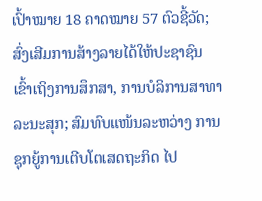ເປົ້າໝາຍ 18 ຄາດໝາຍ 57 ຕົວຊີ້ວັດ; ສົ່ງເສີມການສ້າງລາຍໄດ້ໃຫ້ປະຊາຊົນ ເຂົ້າເຖິງການສຶກສາ, ການບໍລິການສາທາລະນະສຸກ; ສົມທົບແໜ້ນລະຫວ່າງ ການຊຸກຍູ້ການເຕີບໂຕເສດຖະກິດ ໄປ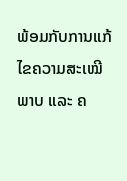ພ້ອມກັບການແກ້ໄຂຄວາມສະເໝີພາບ ແລະ ຄ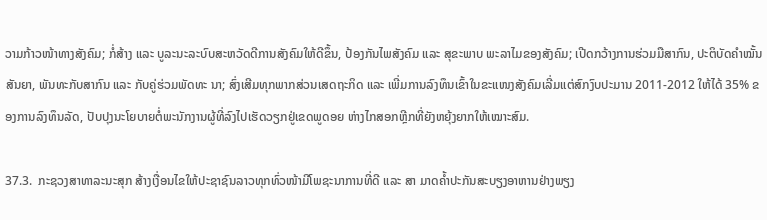ວາມກ້າວໜ້າທາງສັງຄົມ; ກໍ່ສ້າງ ແລະ ບູລະນະລະບົບສະຫວັດດີການສັງຄົມໃຫ້ດີຂຶ້ນ, ປ້ອງກັນໄພສັງຄົມ ແລະ ສຸຂະພາບ ພະລາໄມຂອງສັງຄົມ; ເປີດກວ້າງການຮ່ວມມືສາກົນ, ປະຕິບັດຄຳໝັ້ນສັນຍາ, ພັນທະກັບສາກົນ ແລະ ກັບຄູ່ຮ່ວມພັດທະ ນາ; ສົ່ງເສີມທຸກພາກສ່ວນເສດຖະກິດ ແລະ ເພີ່ມການລົງທຶນເຂົ້າໃນຂະແໜງສັງຄົມເລີ່ມແຕ່ສົກງົບປະມານ 2011-2012 ໃຫ້ໄດ້ 35% ຂອງການລົງທຶນລັດ, ປັບປຸງນະໂຍບາຍຕໍ່ພະນັກງານຜູ້ທີ່ລົງໄປເຮັດວຽກຢູ່ເຂດພູດອຍ ຫ່າງໄກສອກຫຼີກທີ່ຍັງຫຍຸ້ງຍາກໃຫ້ເໝາະສົມ.

37.3.  ກະຊວງສາທາລະນະສຸກ ສ້າງເງື່ອນໄຂໃຫ້ປະຊາຊົນລາວທຸກທົ່ວໜ້າມີໂພຊະນາການທີ່ດີ ແລະ ສາ ມາດຄ້ຳປະກັນສະບຽງອາຫານຢ່າງພຽງ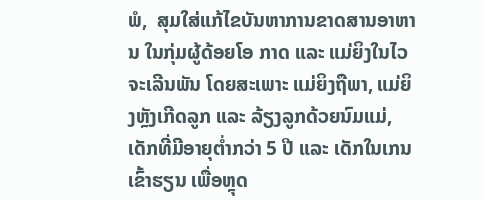ພໍ,  ສຸມໃສ່ແກ້ໄຂບັນຫາການຂາດສານອາຫານ ໃນກຸ່ມຜູ້ດ້ອຍໂອ ກາດ ແລະ ແມ່ຍິງໃນໄວຈະເລີນພັນ ໂດຍສະເພາະ ແມ່ຍິງຖືພາ, ແມ່ຍິງຫຼັງເກີດລູກ ແລະ ລ້ຽງລູກດ້ວຍນົມແມ່, ເດັກທີ່ມີອາຍຸຕ່ຳກວ່າ 5 ປີ ແລະ ເດັກໃນເກນເຂົ້າຮຽນ ເພື່ອຫຼຸດ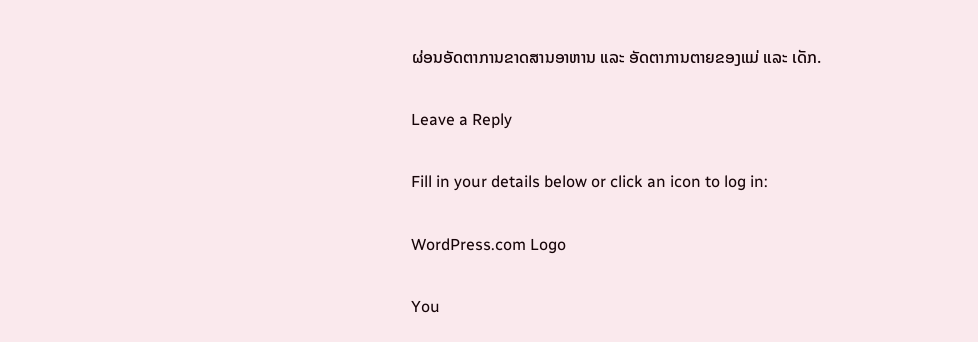ຜ່ອນອັດຕາການຂາດສານອາຫານ ແລະ ອັດຕາການຕາຍຂອງແມ່ ແລະ ເດັກ.

Leave a Reply

Fill in your details below or click an icon to log in:

WordPress.com Logo

You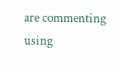are commenting using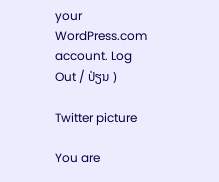your WordPress.com account. Log Out / ປ່ຽນ )

Twitter picture

You are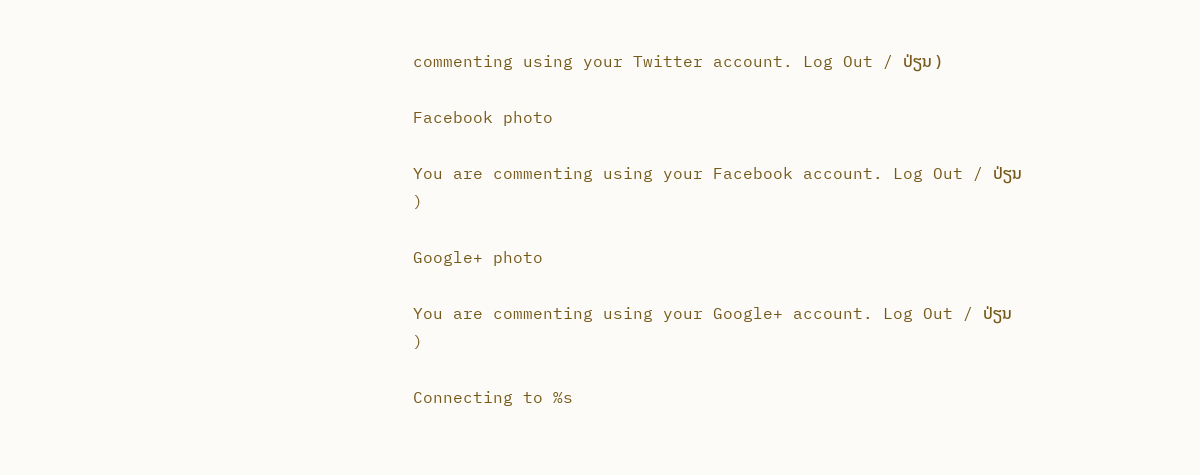commenting using your Twitter account. Log Out / ປ່ຽນ )

Facebook photo

You are commenting using your Facebook account. Log Out / ປ່ຽນ )

Google+ photo

You are commenting using your Google+ account. Log Out / ປ່ຽນ )

Connecting to %s